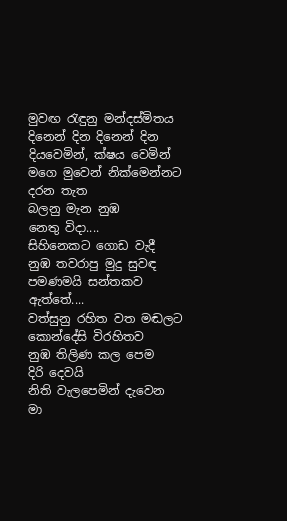මුවඟ රැඳුනු මන්දස්මිතය
දිනෙන් දින දිනෙන් දින
දියවෙමින්, ක්ෂය වෙමින්
මගෙ මුවෙන් නික්මෙන්නට
දරන තැත
බලනු මැන නුඹ
නෙතු විදා....
සිහිනෙකට ගොඩ වැදී
නුඹ තවරාපු මුදු සුවඳ
පමණමයි සන්තකව
ඇත්තේ....
වත්සුනු රහිත වත මඬලට
කොන්දේසි විරහිතව
නුඹ තිලිණ කල පෙම
දිරි දෙවයි
නිති වැලපෙමින් දැවෙන
මා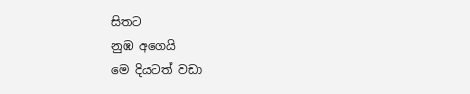සිතට
නුඹ අගෙයි
මෙ දියටත් වඩා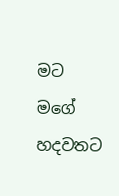මට
මගේ හදවතට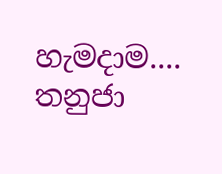හැමදාම....
තනුජා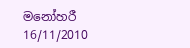මනෝහරී
16/11/2010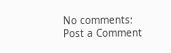No comments:
Post a Comment